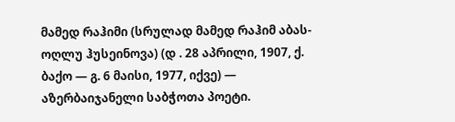მამედ რაჰიმი (სრულად მამედ რაჰიმ აბას-ოღლუ ჰუსეინოვა) (დ . 28 აპრილი, 1907, ქ. ბაქო — გ. 6 მაისი, 1977, იქვე) — აზერბაიჯანელი საბჭოთა პოეტი.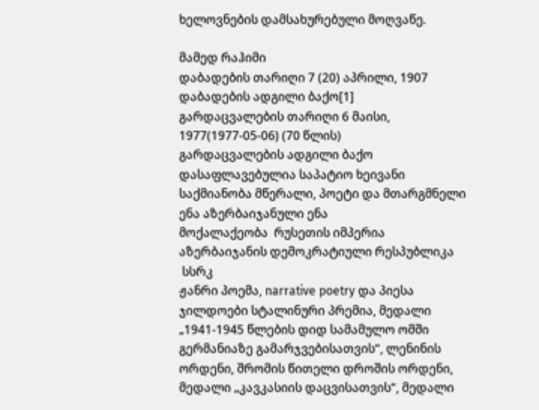ხელოვნების დამსახურებული მოღვაწე.

მამედ რაჰიმი
დაბადების თარიღი 7 (20) აპრილი, 1907
დაბადების ადგილი ბაქო[1]
გარდაცვალების თარიღი 6 მაისი, 1977(1977-05-06) (70 წლის)
გარდაცვალების ადგილი ბაქო
დასაფლავებულია საპატიო ხეივანი
საქმიანობა მწერალი, პოეტი და მთარგმნელი
ენა აზერბაიჯანული ენა
მოქალაქეობა  რუსეთის იმპერია
აზერბაიჯანის დემოკრატიული რესპუბლიკა
 სსრკ
ჟანრი პოემა, narrative poetry და პიესა
ჯილდოები სტალინური პრემია, მედალი „1941-1945 წლების დიდ სამამულო ომში გერმანიაზე გამარჯვებისათვის“, ლენინის ორდენი, შრომის წითელი დროშის ორდენი, მედალი „კავკასიის დაცვისათვის“, მედალი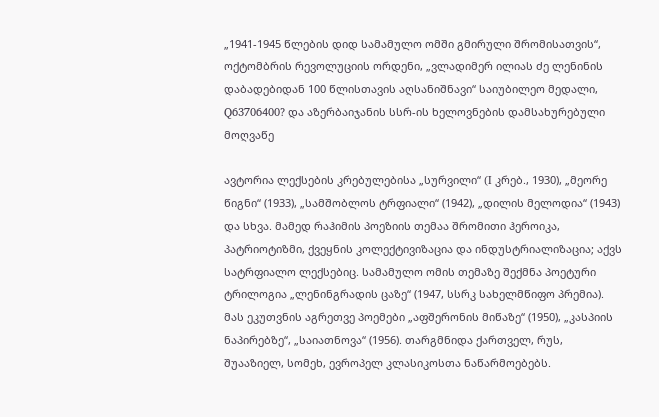„1941-1945 წლების დიდ სამამულო ომში გმირული შრომისათვის“, ოქტომბრის რევოლუციის ორდენი, „ვლადიმერ ილიას ძე ლენინის დაბადებიდან 100 წლისთავის აღსანიშნავი“ საიუბილეო მედალი, Q63706400? და აზერბაიჯანის სსრ-ის ხელოვნების დამსახურებული მოღვაწე

ავტორია ლექსების კრებულებისა „სურვილი“ (I კრებ., 1930), „მეორე წიგნი“ (1933), „სამშობლოს ტრფიალი“ (1942), „დილის მელოდია“ (1943) და სხვა. მამედ რაჰიმის პოეზიის თემაა შრომითი ჰეროიკა, პატრიოტიზმი, ქვეყნის კოლექტივიზაცია და ინდუსტრიალიზაცია; აქვს სატრფიალო ლექსებიც. სამამულო ომის თემაზე შექმნა პოეტური ტრილოგია „ლენინგრადის ცაზე“ (1947, სსრკ სახელმწიფო პრემია). მას ეკუთვნის აგრეთვე პოემები „აფშერონის მიწაზე“ (1950), „კასპიის ნაპირებზე“, „საიათნოვა“ (1956). თარგმნიდა ქართველ, რუს, შუააზიელ, სომეხ, ევროპელ კლასიკოსთა ნაწარმოებებს.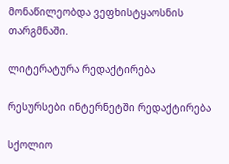მონაწილეობდა ვეფხისტყაოსნის თარგმნაში.

ლიტერატურა რედაქტირება

რესურსები ინტერნეტში რედაქტირება

სქოლიო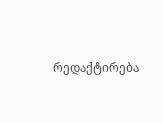რედაქტირება